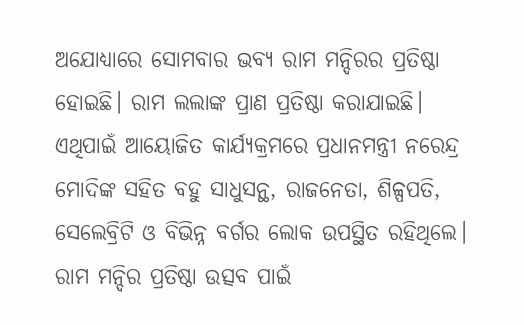ଅଯୋଧ୍ୟାରେ ସୋମବାର ଭବ୍ୟ ରାମ ମନ୍ଦିରର ପ୍ରତିଷ୍ଠା ହୋଇଛି। ରାମ ଲଲାଙ୍କ ପ୍ରାଣ ପ୍ରତିଷ୍ଠା କରାଯାଇଛି। ଏଥିପାଇଁ ଆୟୋଜିତ କାର୍ଯ୍ୟକ୍ରମରେ ପ୍ରଧାନମନ୍ତ୍ରୀ ନରେନ୍ଦ୍ର ମୋଦିଙ୍କ ସହିତ ବହୁ ସାଧୁସନ୍ଥ, ରାଜନେତା, ଶିଳ୍ପପତି, ସେଲେବ୍ରିଟି ଓ ବିଭିନ୍ନ ବର୍ଗର ଲୋକ ଉପସ୍ଥିତ ରହିଥିଲେ। ରାମ ମନ୍ଦିର ପ୍ରତିଷ୍ଠା ଉତ୍ସବ ପାଇଁ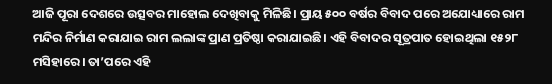ଆଜି ପୂରା ଦେଶରେ ଉତ୍ସବର ମାହୋଲ ଦେଖିବାକୁ ମିଳିଛି। ପ୍ରାୟ ୫୦୦ ବର୍ଷର ବିବାଦ ପରେ ଅଯୋଧ୍ୟାରେ ରାମ ମନ୍ଦିର ନିର୍ମାଣ କରାଯାଇ ରାମ ଲଲାଙ୍କ ପ୍ରାଣ ପ୍ରତିଷ୍ଠା କରାଯାଇଛି। ଏହି ବିବାଦର ସୂତ୍ରପାତ ହୋଇଥିଲା ୧୫୨୮ ମସିହାରେ। ତା’ପରେ ଏହି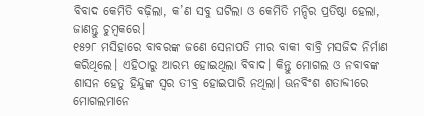ବିବାଦ କେମିତି ବଢ଼ିଲା, କ’ଣ ସବୁ ଘଟିଲା ଓ କେମିତି ମନ୍ଦିର ପ୍ରତିଷ୍ଠା ହେଲା, ଜାଣନ୍ତୁ ଚୁମ୍ବକରେ।
୧୫୨୮ ମସିହାରେ ବାବରଙ୍କ ଜଣେ ସେନାପତି ମୀର ବାକୀ ବାବ୍ରି ମସଜିଦ ନିର୍ମାଣ କରିଥିଲେ। ଏହିଠାରୁ ଆରମ୍ଭ ହୋଇଥିଲା ବିବାଦ। କିନ୍ତୁ ମୋଗଲ ଓ ନବାବଙ୍କ ଶାସନ ହେତୁ ହିନ୍ଦୁଙ୍କ ସ୍ୱର ତୀବ୍ର ହୋଇପାରି ନଥିଲା। ଊନବିଂଶ ଶତାବ୍ଦୀରେ ମୋଗଲମାନେ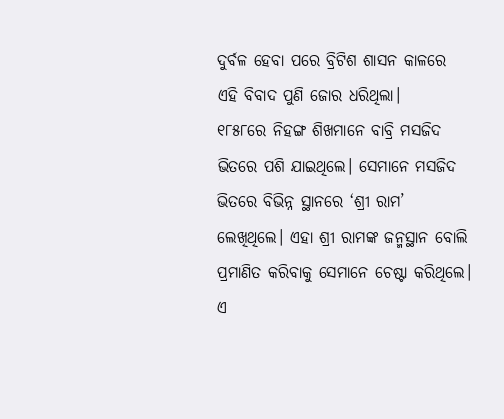ଦୁର୍ବଳ ହେବା ପରେ ବ୍ରିଟିଶ ଶାସନ କାଳରେ ଏହି ବିବାଦ ପୁଣି ଜୋର ଧରିଥିଲା।
୧୮୫୮ରେ ନିହଙ୍ଗ ଶିଖମାନେ ବାବ୍ରି ମସଜିଦ ଭିତରେ ପଶି ଯାଇଥିଲେ। ସେମାନେ ମସଜିଦ ଭିତରେ ବିଭିନ୍ନ ସ୍ଥାନରେ ‘ଶ୍ରୀ ରାମ’ ଲେଖିଥିଲେ। ଏହା ଶ୍ରୀ ରାମଙ୍କ ଜନ୍ମସ୍ଥାନ ବୋଲି ପ୍ରମାଣିତ କରିବାକୁ ସେମାନେ ଚେଷ୍ଟା କରିଥିଲେ। ଏ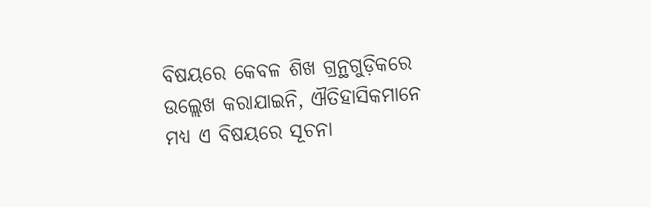ବିଷୟରେ କେବଳ ଶିଖ ଗ୍ରନ୍ଥଗୁଡ଼ିକରେ ଉଲ୍ଲେଖ କରାଯାଇନି, ଐତିହାସିକମାନେ ମଧ୍ୟ ଏ ବିଷୟରେ ସୂଚନା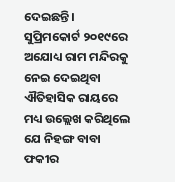ଦେଇଛନ୍ତି।
ସୁପ୍ରିମକୋର୍ଟ ୨୦୧୯ରେ ଅଯୋଧ୍ୟ ରାମ ମନ୍ଦିରକୁ ନେଇ ଦେଇଥିବା ଐତିହାସିକ ରାୟରେ ମଧ୍ୟ ଉଲ୍ଲେଖ କରିଥିଲେ ଯେ ନିହଙ୍ଗ ବାବା ଫକୀର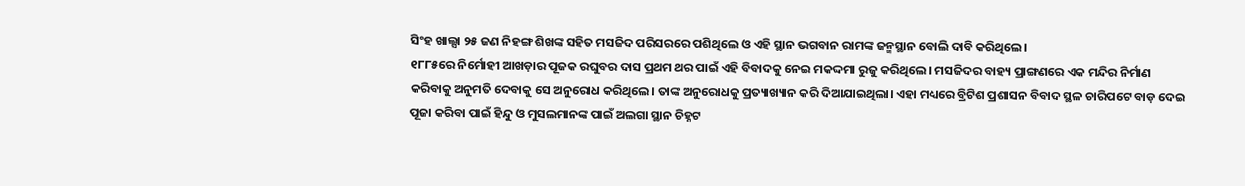ସିଂହ ଖାଲ୍ସା ୨୫ ଜଣ ନିହଙ୍ଗ ଶିଖଙ୍କ ସହିତ ମସଜିଦ ପରିସରରେ ପଶିଥିଲେ ଓ ଏହି ସ୍ଥାନ ଭଗବାନ ରାମଙ୍କ ଜନ୍ମସ୍ଥାନ ବୋଲି ଦାବି କରିଥିଲେ।
୧୮୮୫ରେ ନିର୍ମୋହୀ ଆଖଡ଼ାର ପୂଜକ ରଘୁବର ଦାସ ପ୍ରଥମ ଥର ପାଇଁ ଏହି ବିବାଦକୁ ନେଇ ମକଦ୍ଦମା ରୁଜୁ କରିଥିଲେ। ମସଜିଦର ବାହ୍ୟ ପ୍ରାଙ୍ଗଣରେ ଏକ ମନ୍ଦିର ନିର୍ମାଣ କରିବାକୁ ଅନୁମତି ଦେବାକୁ ସେ ଅନୁରୋଧ କରିଥିଲେ। ତାଙ୍କ ଅନୁରୋଧକୁ ପ୍ରତ୍ୟାଖ୍ୟାନ କରି ଦିଆଯାଇଥିଲା। ଏହା ମଧ୍ୟରେ ବ୍ରିଟିଶ ପ୍ରଶାସନ ବିବାଦ ସ୍ଥଳ ଚାରିପଟେ ବାଡ଼ ଦେଇ ପୂଜା କରିବା ପାଇଁ ହିନ୍ଦୁ ଓ ମୁସଲମାନଙ୍କ ପାଇଁ ଅଲଗା ସ୍ଥାନ ଚିହ୍ନଟ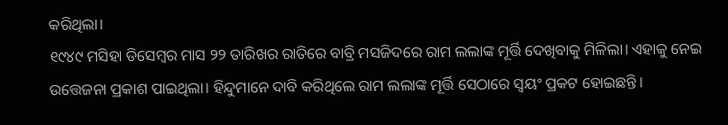କରିଥିଲା।
୧୯୪୯ ମସିହା ଡିସେମ୍ବର ମାସ ୨୨ ତାରିଖର ରାତିରେ ବାବ୍ରି ମସଜିଦରେ ରାମ ଲଲାଙ୍କ ମୂର୍ତ୍ତି ଦେଖିବାକୁ ମିଳିଲା। ଏହାକୁ ନେଇ ଉତ୍ତେଜନା ପ୍ରକାଶ ପାଇଥିଲା। ହିନ୍ଦୁମାନେ ଦାବି କରିଥିଲେ ରାମ ଲଲାଙ୍କ ମୂର୍ତ୍ତି ସେଠାରେ ସ୍ୱୟଂ ପ୍ରକଟ ହୋଇଛନ୍ତି।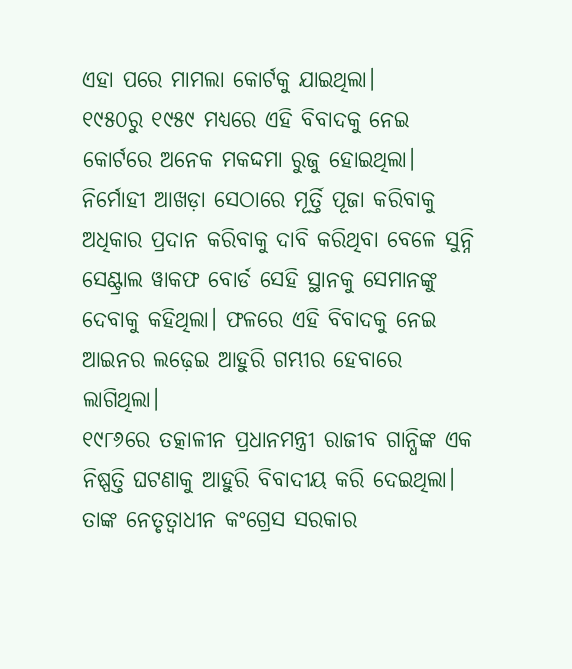ଏହା ପରେ ମାମଲା କୋର୍ଟକୁ ଯାଇଥିଲା।
୧୯୫୦ରୁ ୧୯୫୯ ମଧ୍ୟରେ ଏହି ବିବାଦକୁ ନେଇ କୋର୍ଟରେ ଅନେକ ମକଦ୍ଦମା ରୁଜୁ ହୋଇଥିଲା। ନିର୍ମୋହୀ ଆଖଡ଼ା ସେଠାରେ ମୂର୍ତ୍ତି ପୂଜା କରିବାକୁ ଅଧିକାର ପ୍ରଦାନ କରିବାକୁ ଦାବି କରିଥିବା ବେଳେ ସୁନ୍ନି ସେଣ୍ଟ୍ରାଲ ୱାକଫ ବୋର୍ଡ ସେହି ସ୍ଥାନକୁ ସେମାନଙ୍କୁ ଦେବାକୁ କହିଥିଲା। ଫଳରେ ଏହି ବିବାଦକୁ ନେଇ ଆଇନର ଲଢ଼େଇ ଆହୁରି ଗମ୍ଭୀର ହେବାରେ ଲାଗିଥିଲା।
୧୯୮୬ରେ ତତ୍କାଳୀନ ପ୍ରଧାନମନ୍ତ୍ରୀ ରାଜୀବ ଗାନ୍ଧିଙ୍କ ଏକ ନିଷ୍ପତ୍ତି ଘଟଣାକୁ ଆହୁରି ବିବାଦୀୟ କରି ଦେଇଥିଲା। ତାଙ୍କ ନେତୃତ୍ୱାଧୀନ କଂଗ୍ରେସ ସରକାର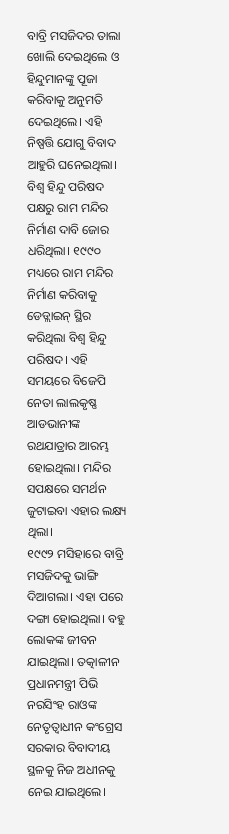ବାବ୍ରି ମସଜିଦର ତାଲା ଖୋଲି ଦେଇଥିଲେ ଓ ହିନ୍ଦୁମାନଙ୍କୁ ପୂଜା କରିବାକୁ ଅନୁମତି ଦେଇଥିଲେ। ଏହି ନିଷ୍ପତ୍ତି ଯୋଗୁ ବିବାଦ ଆହୁରି ଘନେଇଥିଲା। ବିଶ୍ୱ ହିନ୍ଦୁ ପରିଷଦ ପକ୍ଷରୁ ରାମ ମନ୍ଦିର ନିର୍ମାଣ ଦାବି ଜୋର ଧରିଥିଲା। ୧୯୯୦ ମଧ୍ୟରେ ରାମ ମନ୍ଦିର ନିର୍ମାଣ କରିବାକୁ ଡେଡ୍ଲାଇନ୍ ସ୍ଥିର କରିଥିଲା ବିଶ୍ୱ ହିନ୍ଦୁ ପରିଷଦ। ଏହି ସମୟରେ ବିଜେପି ନେତା ଲାଲକୃଷ୍ଣ ଆଡଭାନୀଙ୍କ ରଥଯାତ୍ରାର ଆରମ୍ଭ ହୋଇଥିଲା। ମନ୍ଦିର ସପକ୍ଷରେ ସମର୍ଥନ ଜୁଟାଇବା ଏହାର ଲକ୍ଷ୍ୟ ଥିଲା।
୧୯୯୨ ମସିହାରେ ବାବ୍ରି ମସଜିଦକୁ ଭାଙ୍ଗି ଦିଆଗଲା। ଏହା ପରେ ଦଙ୍ଗା ହୋଇଥିଲା। ବହୁ ଲୋକଙ୍କ ଜୀବନ ଯାଇଥିଲା। ତତ୍କାଳୀନ ପ୍ରଧାନମନ୍ତ୍ରୀ ପିଭି ନରସିଂହ ରାଓଙ୍କ ନେତୃତ୍ୱାଧୀନ କଂଗ୍ରେସ ସରକାର ବିବାଦୀୟ ସ୍ଥଳକୁ ନିଜ ଅଧୀନକୁ ନେଇ ଯାଇଥିଲେ।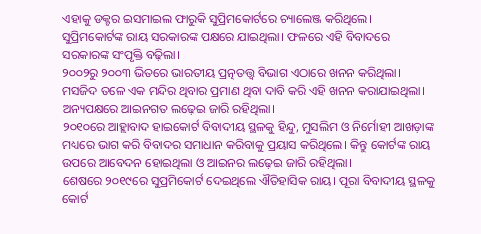ଏହାକୁ ଡକ୍ଟର ଇସମାଇଲ ଫାରୁକି ସୁପ୍ରିମକୋର୍ଟରେ ଚ୍ୟାଲେଞ୍ଜ କରିଥିଲେ। ସୁପ୍ରିମକୋର୍ଟଙ୍କ ରାୟ ସରକାରଙ୍କ ପକ୍ଷରେ ଯାଇଥିଲା। ଫଳରେ ଏହି ବିବାଦରେ ସରକାରଙ୍କ ସଂପୃକ୍ତି ବଢ଼ିଲା।
୨୦୦୨ରୁ ୨୦୦୩ ଭିତରେ ଭାରତୀୟ ପ୍ରତ୍ନତତ୍ତ୍ୱ ବିଭାଗ ଏଠାରେ ଖନନ କରିଥିଲା। ମସଜିଦ ତଳେ ଏକ ମନ୍ଦିର ଥିବାର ପ୍ରମାଣ ଥିବା ଦାବି କରି ଏହି ଖନନ କରାଯାଇଥିଲା। ଅନ୍ୟପକ୍ଷରେ ଆଇନଗତ ଲଢ଼େଇ ଜାରି ରହିଥିଲା।
୨୦୧୦ରେ ଆହ୍ଲାବାଦ ହାଇକୋର୍ଟ ବିବାଦୀୟ ସ୍ଥଳକୁ ହିନ୍ଦୁ, ମୁସଲିମ ଓ ନିର୍ମୋହୀ ଆଖଡ଼ାଙ୍କ ମଧ୍ୟରେ ଭାଗ କରି ବିବାଦର ସମାଧାନ କରିବାକୁ ପ୍ରୟାସ କରିଥିଲେ। କିନ୍ତୁ କୋର୍ଟଙ୍କ ରାୟ ଉପରେ ଆବେଦନ ହୋଇଥିଲା ଓ ଆଇନର ଲଢ଼େଇ ଜାରି ରହିଥିଲା।
ଶେଷରେ ୨୦୧୯ରେ ସୁପ୍ରମିକୋର୍ଟ ଦେଇଥିଲେ ଐତିହାସିକ ରାୟ। ପୂରା ବିବାଦୀୟ ସ୍ଥଳକୁ କୋର୍ଟ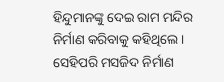ହିନ୍ଦୁମାନଙ୍କୁ ଦେଇ ରାମ ମନ୍ଦିର ନିର୍ମାଣ କରିବାକୁ କହିଥିଲେ। ସେହିପରି ମସଜିଦ ନିର୍ମାଣ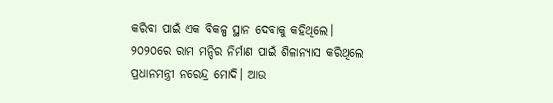କରିବା ପାଇଁ ଏକ ବିକଳ୍ପ ସ୍ଥାନ ଦେବାକୁ କହିଥିଲେ।
୨୦୨୦ରେ ରାମ ମନ୍ଦିର ନିର୍ମାଣ ପାଇଁ ଶିଳାନ୍ୟାସ କରିଥିଲେ ପ୍ରଧାନମନ୍ତ୍ରୀ ନରେନ୍ଦ୍ର ମୋଦି। ଆଉ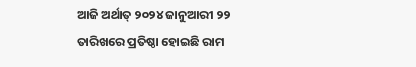ଆଜି ଅର୍ଥାତ୍ ୨୦୨୪ ଜାନୁଆରୀ ୨୨ ତାରିଖରେ ପ୍ରତିଷ୍ଠା ହୋଇଛି ରାମ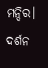ମନ୍ଦିର। ଦର୍ଶନ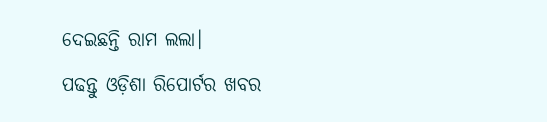ଦେଇଛନ୍ତି ରାମ ଲଲା।
ପଢନ୍ତୁ ଓଡ଼ିଶା ରିପୋର୍ଟର ଖବର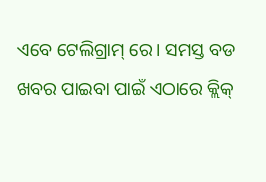ଏବେ ଟେଲିଗ୍ରାମ୍ ରେ। ସମସ୍ତ ବଡ ଖବର ପାଇବା ପାଇଁ ଏଠାରେ କ୍ଲିକ୍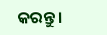କରନ୍ତୁ।